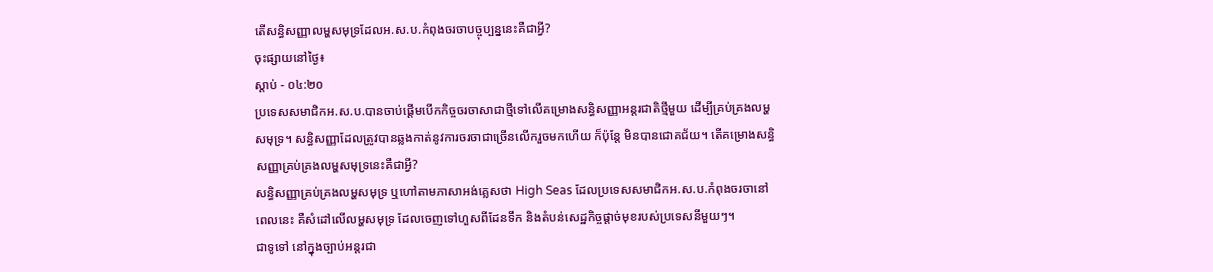តើសន្ធិសញ្ញាលម្ហសមុទ្រដែលអ.ស.ប.កំពុងចរចាបច្ចុប្បន្ននេះគឺជាអ្វី?
ចុះផ្សាយនៅថ្ងៃ៖
ស្តាប់ - ០៤:២០
ប្រទេសសមាជិកអ.ស.ប.បានចាប់ផ្តើមបើកកិច្ចចរចាសាជាថ្មីទៅលើគម្រោងសន្ធិសញ្ញាអន្តរជាតិថ្មីមួយ ដើម្បីគ្រប់គ្រងលម្ហសមុទ្រ។ សន្ធិសញ្ញាដែលត្រូវបានឆ្លងកាត់នូវការចរចាជាច្រើនលើករួចមកហើយ ក៏ប៉ុន្តែ មិនបានជោគជ័យ។ តើគម្រោងសន្ធិសញ្ញាគ្រប់គ្រងលម្ហសមុទ្រនេះគឺជាអ្វី?
សន្ធិសញ្ញាគ្រប់គ្រងលម្ហសមុទ្រ ឬហៅតាមភាសាអង់គ្លេសថា High Seas ដែលប្រទេសសមាជិកអ.ស.ប.កំពុងចរចានៅពេលនេះ គឺសំដៅលើលម្ហសមុទ្រ ដែលចេញទៅហួសពីដែនទឹក និងតំបន់សេដ្ឋកិច្ចផ្តាច់មុខរបស់ប្រទេសនីមួយៗ។
ជាទូទៅ នៅក្នុងច្បាប់អន្តរជា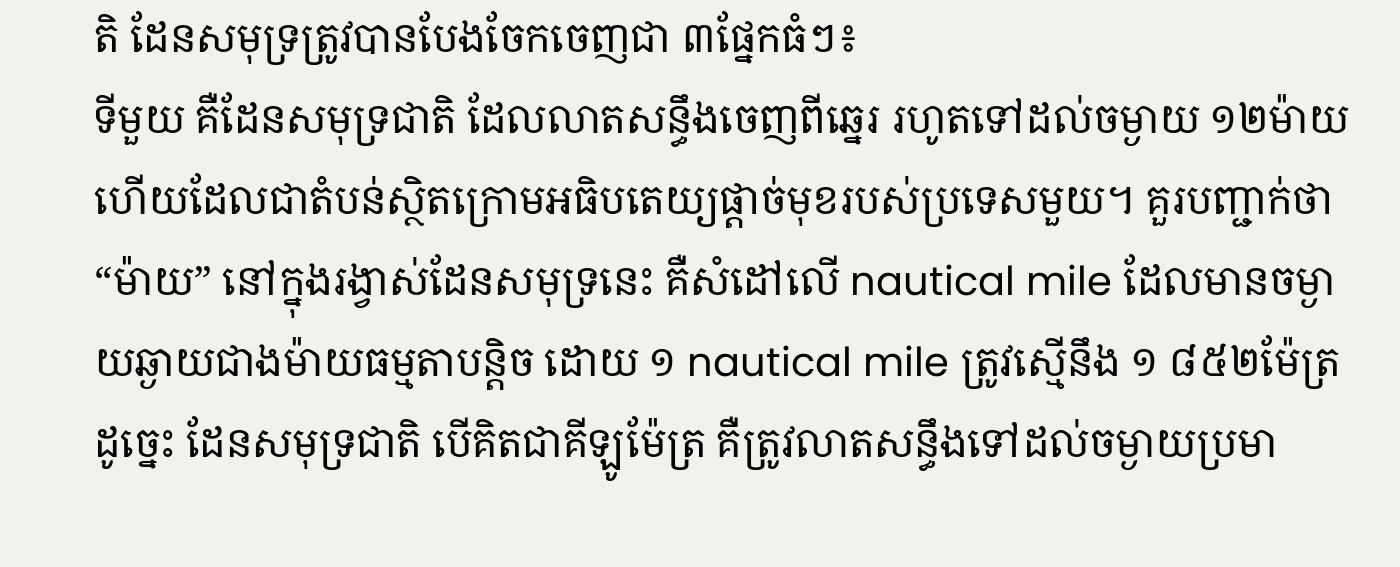តិ ដែនសមុទ្រត្រូវបានបែងចែកចេញជា ៣ផ្នែកធំៗ៖
ទីមួយ គឺដែនសមុទ្រជាតិ ដែលលាតសន្ធឹងចេញពីឆ្នេរ រហូតទៅដល់ចម្ងាយ ១២ម៉ាយ ហើយដែលជាតំបន់ស្ថិតក្រោមអធិបតេយ្យផ្តាច់មុខរបស់ប្រទេសមួយ។ គួរបញ្ជាក់ថា “ម៉ាយ” នៅក្នុងរង្វាស់ដែនសមុទ្រនេះ គឺសំដៅលើ nautical mile ដែលមានចម្ងាយឆ្ងាយជាងម៉ាយធម្មតាបន្តិច ដោយ ១ nautical mile ត្រូវស្មើនឹង ១ ៨៥២ម៉ែត្រ ដូច្នេះ ដែនសមុទ្រជាតិ បើគិតជាគីឡូម៉ែត្រ គឺត្រូវលាតសន្ធឹងទៅដល់ចម្ងាយប្រមា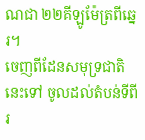ណជា ២២គីឡូម៉ែត្រពីឆ្នេរ។
ចេញពីដែនសមុទ្រជាតិនេះទៅ ចូលដល់តំបន់ទីពីរ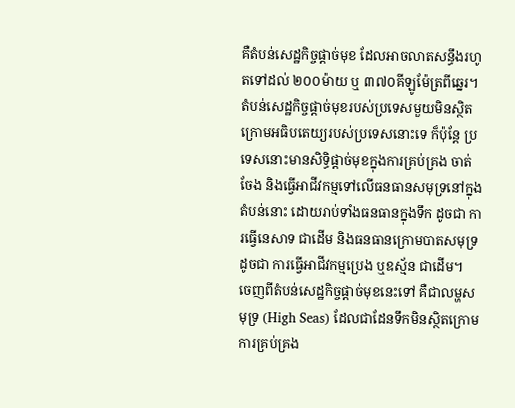គឺតំបន់សេដ្ឋកិច្ចផ្តាច់មុខ ដែលអាចលាតសន្ធឹងរហូតទៅដល់ ២០០ម៉ាយ ឬ ៣៧០គីឡូម៉ែត្រពីឆ្នេរ។ តំបន់សេដ្ឋកិច្ចផ្តាច់មុខរបស់ប្រទេសមួយមិនស្ថិតក្រោមអធិបតេយ្យរបស់ប្រទេសនោះទេ ក៏ប៉ុន្តែ ប្រទេសនោះមានសិទ្ធិផ្តាច់មុខក្នុងការគ្រប់គ្រង ចាត់ចែង និងធ្វើអាជីវកម្មទៅលើធនធានសមុទ្រនៅក្នុងតំបន់នោះ ដោយរាប់ទាំងធនធានក្នុងទឹក ដូចជា ការធ្វើនេសាទ ជាដើម និងធនធានក្រោមបាតសមុទ្រ ដូចជា ការធ្វើអាជីវកម្មប្រេង ឬឧស្ម័ន ជាដើម។
ចេញពីតំបន់សេដ្ឋកិច្ចផ្តាច់មុខនេះទៅ គឺជាលម្ហសមុទ្រ (High Seas) ដែលជាដែនទឹកមិនស្ថិតក្រោមការគ្រប់គ្រង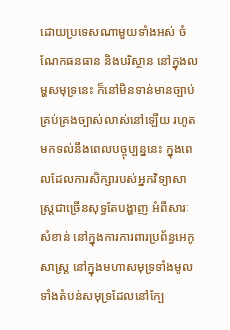ដោយប្រទេសណាមួយទាំងអស់ ចំណែកធនធាន និងបរិស្ថាន នៅក្នុងលម្ហសមុទ្រនេះ ក៏នៅមិនទាន់មានច្បាប់គ្រប់គ្រងច្បាស់លាស់នៅឡើយ រហូតមកទល់នឹងពេលបច្ចុប្បន្ននេះ ក្នុងពេលដែលការសិក្សារបស់អ្នកវិទ្យាសាស្ត្រជាច្រើនសុទ្ធតែបង្ហាញ អំពីសារៈសំខាន់ នៅក្នុងការការពារប្រព័ន្ធអេកូសាស្រ្ត នៅក្នុងមហាសមុទ្រទាំងមូល ទាំងតំបន់សមុទ្រដែលនៅក្បែ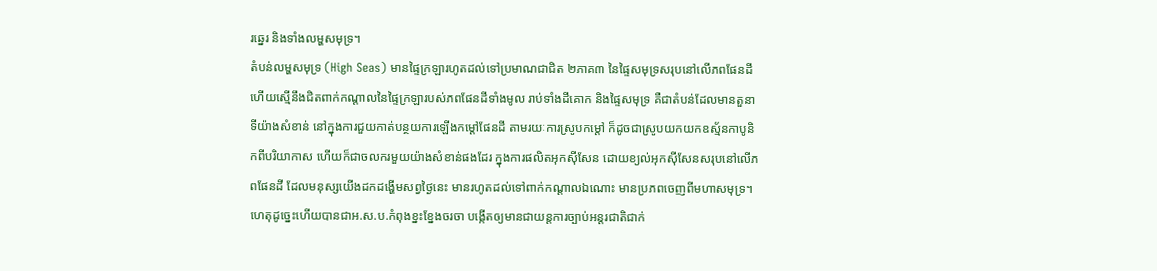រឆ្នេរ និងទាំងលម្ហសមុទ្រ។
តំបន់លម្ហសមុទ្រ (High Seas) មានផ្ទៃក្រឡារហូតដល់ទៅប្រមាណជាជិត ២ភាគ៣ នៃផ្ទៃសមុទ្រសរុបនៅលើភពផែនដី ហើយស្មើនឹងជិតពាក់កណ្តាលនៃផ្ទៃក្រឡារបស់ភពផែនដីទាំងមូល រាប់ទាំងដីគោក និងផ្ទៃសមុទ្រ គឺជាតំបន់ដែលមានតួនាទីយ៉ាងសំខាន់ នៅក្នុងការជួយកាត់បន្ថយការឡើងកម្តៅផែនដី តាមរយៈការស្រូបកម្តៅ ក៏ដូចជាស្រូបយកយកឧស្ម័នកាបូនិកពីបរិយាកាស ហើយក៏ជាចលករមួយយ៉ាងសំខាន់ផងដែរ ក្នុងការផលិតអុកស៊ីសែន ដោយខ្យល់អុកស៊ីសែនសរុបនៅលើភពផែនដី ដែលមនុស្សយើងដកដង្ហើមសព្វថ្ងៃនេះ មានរហូតដល់ទៅពាក់កណ្តាលឯណោះ មានប្រភពចេញពីមហាសមុទ្រ។
ហេតុដូច្នេះហើយបានជាអ.ស.ប.កំពុងខ្នះខ្នែងចរចា បង្កើតឲ្យមានជាយន្តការច្បាប់អន្តរជាតិជាក់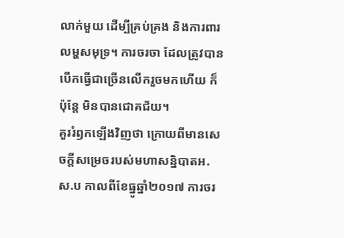លាក់មួយ ដើម្បីគ្រប់គ្រង និងការពារលម្ហសមុទ្រ។ ការចរចា ដែលត្រូវបានបើកធ្វើជាច្រើនលើករួចមកហើយ ក៏ប៉ុន្តែ មិនបានជោគជ័យ។
គួររំឭកឡើងវិញថា ក្រោយពីមានសេចក្តីសម្រេចរបស់មហាសន្និបាតអ.ស.ប កាលពីខែធ្នូឆ្នាំ២០១៧ ការចរ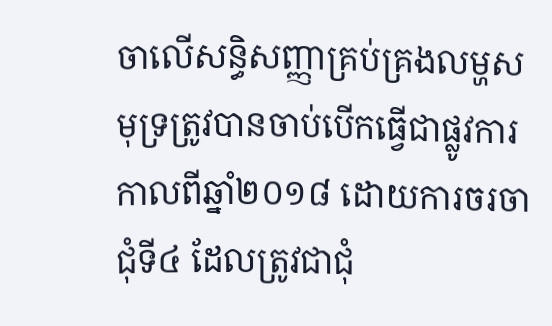ចាលើសន្ធិសញ្ញាគ្រប់គ្រងលម្ហសមុទ្រត្រូវបានចាប់បើកធ្វើជាផ្លូវការ កាលពីឆ្នាំ២០១៨ ដោយការចរចាជុំទី៤ ដែលត្រូវជាជុំ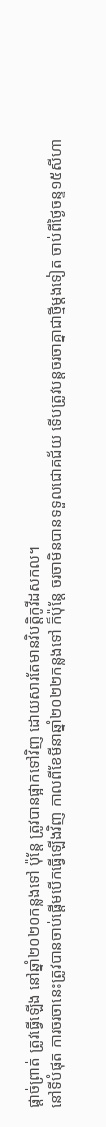ផ្តាច់ព្រាត់ ត្រូវធ្វើឡើង នៅឆ្នាំ២០២០កន្លងទៅ ប៉ុន្តែ ត្រូវបានផ្អាកទៅវិញ ដោយសារតែមានវិបត្តិកូវីដសកល។
នៅទីបំផុត ការចរចានេះត្រូវបានចាប់ផ្តើមបើកធ្វើឡើងវិញ កាលពីខែមីនាឆ្នាំ២០២២កន្លងទៅ ក៏ប៉ុន្តែ ចរចាមិនបានទទួលជោគជ័យ ទើបត្រូវបន្តចរចាគ្នាជាថ្មីម្តងទៀត ចាប់ពីថ្ងៃចន្ទ១៥សីហា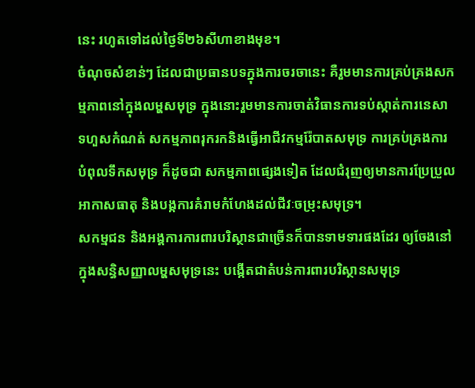នេះ រហូតទៅដល់ថ្ងៃទី២៦សីហាខាងមុខ។
ចំណុចសំខាន់ៗ ដែលជាប្រធានបទក្នុងការចរចានេះ គឺរួមមានការគ្រប់គ្រងសកម្មភាពនៅក្នុងលម្ហសមុទ្រ ក្នុងនោះរួមមានការចាត់វិធានការទប់ស្កាត់ការនេសាទហួសកំណត់ សកម្មភាពរុករកនិងធ្វើអាជីវកម្មរ៉ែបាតសមុទ្រ ការគ្រប់គ្រងការបំពុលទឹកសមុទ្រ ក៏ដូចជា សកម្មភាពផ្សេងទៀត ដែលជំរុញឲ្យមានការប្រែប្រួលអាកាសធាតុ និងបង្កការគំរាមកំហែងដល់ជីវៈចម្រុះសមុទ្រ។
សកម្មជន និងអង្គការការពារបរិស្ថានជាច្រើនក៏បានទាមទារផងដែរ ឲ្យចែងនៅក្នុងសន្ធិសញ្ញាលម្ហសមុទ្រនេះ បង្កើតជាតំបន់ការពារបរិស្ថានសមុទ្រ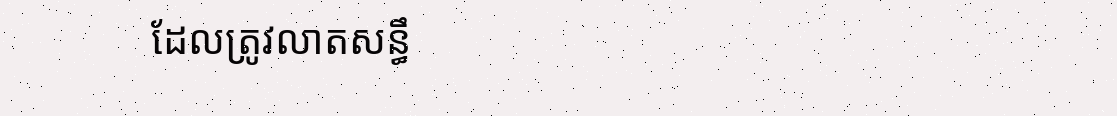ដែលត្រូវលាតសន្ធឹ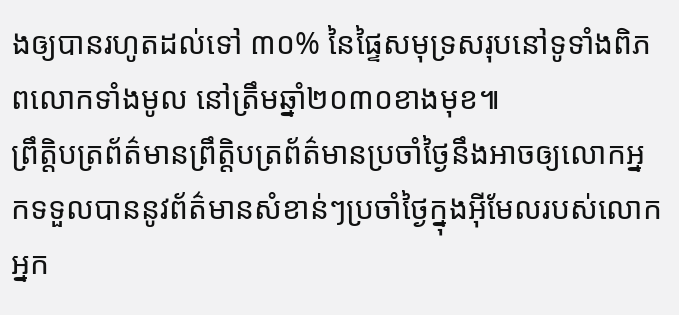ងឲ្យបានរហូតដល់ទៅ ៣០% នៃផ្ទៃសមុទ្រសរុបនៅទូទាំងពិភពលោកទាំងមូល នៅត្រឹមឆ្នាំ២០៣០ខាងមុខ៕
ព្រឹត្តិបត្រព័ត៌មានព្រឹត្តិបត្រព័ត៌មានប្រចាំថ្ងៃនឹងអាចឲ្យលោកអ្នកទទួលបាននូវព័ត៌មានសំខាន់ៗប្រចាំថ្ងៃក្នុងអ៊ីមែលរបស់លោកអ្នក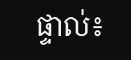ផ្ទាល់៖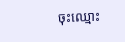ចុះឈ្មោះ